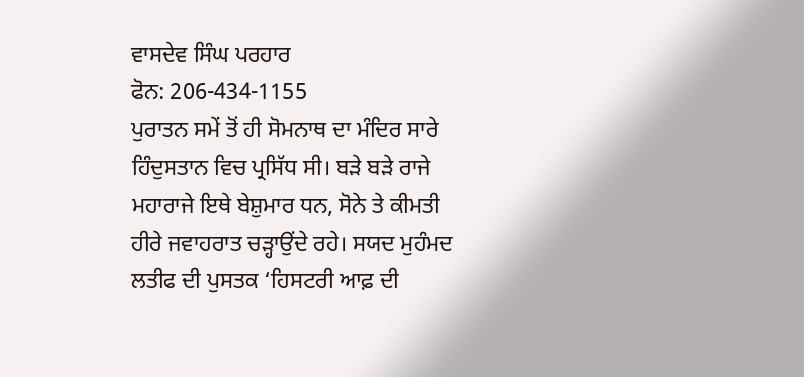ਵਾਸਦੇਵ ਸਿੰਘ ਪਰਹਾਰ
ਫੋਨ: 206-434-1155
ਪੁਰਾਤਨ ਸਮੇਂ ਤੋਂ ਹੀ ਸੋਮਨਾਥ ਦਾ ਮੰਦਿਰ ਸਾਰੇ ਹਿੰਦੁਸਤਾਨ ਵਿਚ ਪ੍ਰਸਿੱਧ ਸੀ। ਬੜੇ ਬੜੇ ਰਾਜੇ ਮਹਾਰਾਜੇ ਇਥੇ ਬੇਸ਼ੁਮਾਰ ਧਨ, ਸੋਨੇ ਤੇ ਕੀਮਤੀ ਹੀਰੇ ਜਵਾਹਰਾਤ ਚੜ੍ਹਾਉਂਦੇ ਰਹੇ। ਸਯਦ ਮੁਹੰਮਦ ਲਤੀਫ ਦੀ ਪੁਸਤਕ ‘ਹਿਸਟਰੀ ਆਫ਼ ਦੀ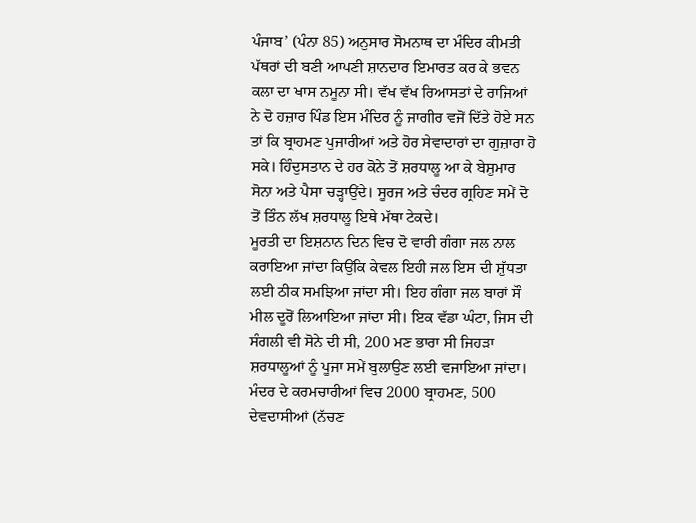ਪੰਜਾਬ’ (ਪੰਨਾ 85) ਅਨੁਸਾਰ ਸੋਮਨਾਥ ਦਾ ਮੰਦਿਰ ਕੀਮਤੀ ਪੱਥਰਾਂ ਦੀ ਬਣੀ ਆਪਣੀ ਸ਼ਾਨਦਾਰ ਇਮਾਰਤ ਕਰ ਕੇ ਭਵਨ ਕਲਾ ਦਾ ਖਾਸ ਨਮੂਨਾ ਸੀ। ਵੱਖ ਵੱਖ ਰਿਆਸਤਾਂ ਦੇ ਰਾਜਿਆਂ ਨੇ ਦੋ ਹਜ਼ਾਰ ਪਿੰਡ ਇਸ ਮੰਦਿਰ ਨੂੰ ਜਾਗੀਰ ਵਜੋਂ ਦਿੱਤੇ ਹੋਏ ਸਨ ਤਾਂ ਕਿ ਬ੍ਰਾਹਮਣ ਪੁਜਾਰੀਆਂ ਅਤੇ ਹੋਰ ਸੇਵਾਦਾਰਾਂ ਦਾ ਗੁਜ਼ਾਰਾ ਹੋ ਸਕੇ। ਹਿੰਦੁਸਤਾਨ ਦੇ ਹਰ ਕੋਨੇ ਤੋਂ ਸ਼ਰਧਾਲੂ ਆ ਕੇ ਬੇਸ਼ੁਮਾਰ ਸੋਨਾ ਅਤੇ ਪੈਸਾ ਚੜ੍ਹਾਉਂਦੇ। ਸੂਰਜ ਅਤੇ ਚੰਦਰ ਗ੍ਰਹਿਣ ਸਮੇਂ ਦੋ ਤੋਂ ਤਿੰਨ ਲੱਖ ਸ਼ਰਧਾਲੂ ਇਥੇ ਮੱਥਾ ਟੇਕਦੇ।
ਮੂਰਤੀ ਦਾ ਇਸ਼ਨਾਨ ਦਿਨ ਵਿਚ ਦੋ ਵਾਰੀ ਗੰਗਾ ਜਲ ਨਾਲ ਕਰਾਇਆ ਜਾਂਦਾ ਕਿਉਂਕਿ ਕੇਵਲ ਇਹੀ ਜਲ ਇਸ ਦੀ ਸ਼ੁੱਧਤਾ ਲਈ ਠੀਕ ਸਮਝਿਆ ਜਾਂਦਾ ਸੀ। ਇਹ ਗੰਗਾ ਜਲ ਬਾਰਾਂ ਸੌ ਮੀਲ ਦੂਰੋਂ ਲਿਆਇਆ ਜਾਂਦਾ ਸੀ। ਇਕ ਵੱਡਾ ਘੰਟਾ, ਜਿਸ ਦੀ ਸੰਗਲੀ ਵੀ ਸੋਨੇ ਦੀ ਸੀ, 200 ਮਣ ਭਾਰਾ ਸੀ ਜਿਹੜਾ ਸ਼ਰਧਾਲੂਆਂ ਨੂੰ ਪੂਜਾ ਸਮੇਂ ਬੁਲਾਉਣ ਲਈ ਵਜਾਇਆ ਜਾਂਦਾ। ਮੰਦਰ ਦੇ ਕਰਮਚਾਰੀਆਂ ਵਿਚ 2000 ਬ੍ਰਾਹਮਣ, 500 ਦੇਵਦਾਸੀਆਂ (ਨੱਚਣ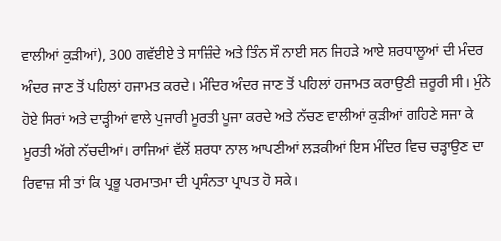ਵਾਲੀਆਂ ਕੁੜੀਆਂ), 300 ਗਵੱਈਏ ਤੇ ਸਾਜ਼ਿੰਦੇ ਅਤੇ ਤਿੰਨ ਸੌ ਨਾਈ ਸਨ ਜਿਹੜੇ ਆਏ ਸ਼ਰਧਾਲੂਆਂ ਦੀ ਮੰਦਰ ਅੰਦਰ ਜਾਣ ਤੋਂ ਪਹਿਲਾਂ ਹਜਾਮਤ ਕਰਦੇ। ਮੰਦਿਰ ਅੰਦਰ ਜਾਣ ਤੋਂ ਪਹਿਲਾਂ ਹਜਾਮਤ ਕਰਾਉਣੀ ਜ਼ਰੂਰੀ ਸੀ। ਮੁੰਨੇ ਹੋਏ ਸਿਰਾਂ ਅਤੇ ਦਾੜ੍ਹੀਆਂ ਵਾਲੇ ਪੁਜਾਰੀ ਮੂਰਤੀ ਪੂਜਾ ਕਰਦੇ ਅਤੇ ਨੱਚਣ ਵਾਲੀਆਂ ਕੁੜੀਆਂ ਗਹਿਣੇ ਸਜਾ ਕੇ ਮੂਰਤੀ ਅੱਗੇ ਨੱਚਦੀਆਂ। ਰਾਜਿਆਂ ਵੱਲੋਂ ਸ਼ਰਧਾ ਨਾਲ ਆਪਣੀਆਂ ਲੜਕੀਆਂ ਇਸ ਮੰਦਿਰ ਵਿਚ ਚੜ੍ਹਾਉਣ ਦਾ ਰਿਵਾਜ਼ ਸੀ ਤਾਂ ਕਿ ਪ੍ਰਭੂ ਪਰਮਾਤਮਾ ਦੀ ਪ੍ਰਸੰਨਤਾ ਪ੍ਰਾਪਤ ਹੋ ਸਕੇ।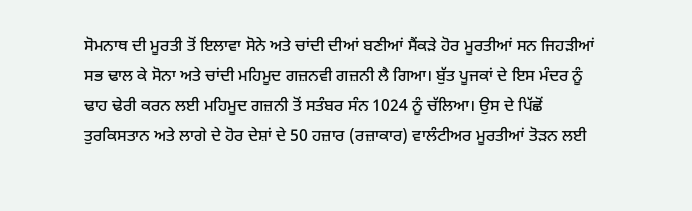ਸੋਮਨਾਥ ਦੀ ਮੂਰਤੀ ਤੋਂ ਇਲਾਵਾ ਸੋਨੇ ਅਤੇ ਚਾਂਦੀ ਦੀਆਂ ਬਣੀਆਂ ਸੈਂਕੜੇ ਹੋਰ ਮੂਰਤੀਆਂ ਸਨ ਜਿਹੜੀਆਂ ਸਭ ਢਾਲ ਕੇ ਸੋਨਾ ਅਤੇ ਚਾਂਦੀ ਮਹਿਮੂਦ ਗਜ਼ਨਵੀ ਗਜ਼ਨੀ ਲੈ ਗਿਆ। ਬੁੱਤ ਪੂਜਕਾਂ ਦੇ ਇਸ ਮੰਦਰ ਨੂੰ ਢਾਹ ਢੇਰੀ ਕਰਨ ਲਈ ਮਹਿਮੂਦ ਗਜ਼ਨੀ ਤੋਂ ਸਤੰਬਰ ਸੰਨ 1024 ਨੂੰ ਚੱਲਿਆ। ਉਸ ਦੇ ਪਿੱਛੋਂ ਤੁਰਕਿਸਤਾਨ ਅਤੇ ਲਾਗੇ ਦੇ ਹੋਰ ਦੇਸ਼ਾਂ ਦੇ 50 ਹਜ਼ਾਰ (ਰਜ਼ਾਕਾਰ) ਵਾਲੰਟੀਅਰ ਮੂਰਤੀਆਂ ਤੋੜਨ ਲਈ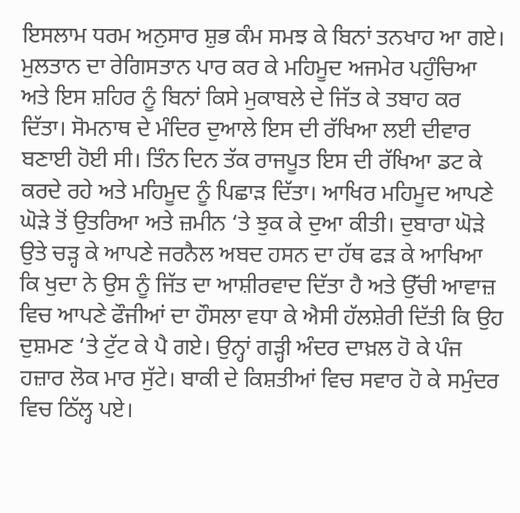ਇਸਲਾਮ ਧਰਮ ਅਨੁਸਾਰ ਸ਼ੁਭ ਕੰਮ ਸਮਝ ਕੇ ਬਿਨਾਂ ਤਨਖਾਹ ਆ ਗਏ। ਮੁਲਤਾਨ ਦਾ ਰੇਗਿਸਤਾਨ ਪਾਰ ਕਰ ਕੇ ਮਹਿਮੂਦ ਅਜਮੇਰ ਪਹੁੰਚਿਆ ਅਤੇ ਇਸ ਸ਼ਹਿਰ ਨੂੰ ਬਿਨਾਂ ਕਿਸੇ ਮੁਕਾਬਲੇ ਦੇ ਜਿੱਤ ਕੇ ਤਬਾਹ ਕਰ ਦਿੱਤਾ। ਸੋਮਨਾਥ ਦੇ ਮੰਦਿਰ ਦੁਆਲੇ ਇਸ ਦੀ ਰੱਖਿਆ ਲਈ ਦੀਵਾਰ ਬਣਾਈ ਹੋਈ ਸੀ। ਤਿੰਨ ਦਿਨ ਤੱਕ ਰਾਜਪੂਤ ਇਸ ਦੀ ਰੱਖਿਆ ਡਟ ਕੇ ਕਰਦੇ ਰਹੇ ਅਤੇ ਮਹਿਮੂਦ ਨੂੰ ਪਿਛਾੜ ਦਿੱਤਾ। ਆਖਿਰ ਮਹਿਮੂਦ ਆਪਣੇ ਘੋੜੇ ਤੋਂ ਉਤਰਿਆ ਅਤੇ ਜ਼ਮੀਨ ‘ਤੇ ਝੁਕ ਕੇ ਦੁਆ ਕੀਤੀ। ਦੁਬਾਰਾ ਘੋੜੇ ਉਤੇ ਚੜ੍ਹ ਕੇ ਆਪਣੇ ਜਰਨੈਲ ਅਬਦ ਹਸਨ ਦਾ ਹੱਥ ਫੜ ਕੇ ਆਖਿਆ ਕਿ ਖੁਦਾ ਨੇ ਉਸ ਨੂੰ ਜਿੱਤ ਦਾ ਆਸ਼ੀਰਵਾਦ ਦਿੱਤਾ ਹੈ ਅਤੇ ਉੱਚੀ ਆਵਾਜ਼ ਵਿਚ ਆਪਣੇ ਫੌਜੀਆਂ ਦਾ ਹੌਸਲਾ ਵਧਾ ਕੇ ਐਸੀ ਹੱਲਸ਼ੇਰੀ ਦਿੱਤੀ ਕਿ ਉਹ ਦੁਸ਼ਮਣ ‘ਤੇ ਟੁੱਟ ਕੇ ਪੈ ਗਏ। ਉਨ੍ਹਾਂ ਗੜ੍ਹੀ ਅੰਦਰ ਦਾਖ਼ਲ ਹੋ ਕੇ ਪੰਜ ਹਜ਼ਾਰ ਲੋਕ ਮਾਰ ਸੁੱਟੇ। ਬਾਕੀ ਦੇ ਕਿਸ਼ਤੀਆਂ ਵਿਚ ਸਵਾਰ ਹੋ ਕੇ ਸਮੁੰਦਰ ਵਿਚ ਠਿੱਲ੍ਹ ਪਏ।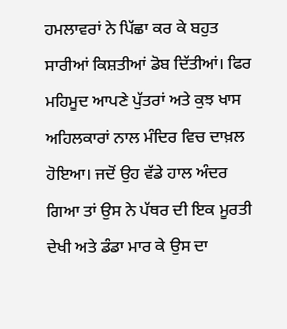ਹਮਲਾਵਰਾਂ ਨੇ ਪਿੱਛਾ ਕਰ ਕੇ ਬਹੁਤ ਸਾਰੀਆਂ ਕਿਸ਼ਤੀਆਂ ਡੋਬ ਦਿੱਤੀਆਂ। ਫਿਰ ਮਹਿਮੂਦ ਆਪਣੇ ਪੁੱਤਰਾਂ ਅਤੇ ਕੁਝ ਖਾਸ ਅਹਿਲਕਾਰਾਂ ਨਾਲ ਮੰਦਿਰ ਵਿਚ ਦਾਖ਼ਲ ਹੋਇਆ। ਜਦੋਂ ਉਹ ਵੱਡੇ ਹਾਲ ਅੰਦਰ ਗਿਆ ਤਾਂ ਉਸ ਨੇ ਪੱਥਰ ਦੀ ਇਕ ਮੂਰਤੀ ਦੇਖੀ ਅਤੇ ਡੰਡਾ ਮਾਰ ਕੇ ਉਸ ਦਾ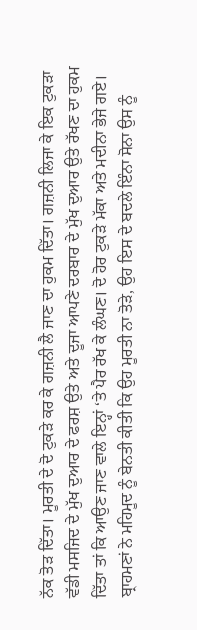ਨੱਕ ਤੋੜ ਦਿੱਤਾ। ਮੂਰਤੀ ਦੇ ਦੋ ਟੁਕੜੇ ਕਰ ਕੇ ਗਜ਼ਨੀ ਲੈ ਜਾਣ ਦਾ ਹੁਕਮ ਦਿੱਤਾ। ਗਜ਼ਨੀ ਲਿਜਾ ਕੇ ਇਕ ਟੁਕੜਾ ਵੱਡੀ ਮਸਜਿਦ ਦੇ ਮੁੱਖ ਦੁਆਰ ਦੇ ਫਰਸ਼ ਉਤੇ ਅਤੇ ਦੂਜਾ ਆਪਣੇ ਦਰਬਾਰ ਦੇ ਮੁੱਖ ਦੁਆਰ ਉਤੇ ਰੱਖਣ ਦਾ ਹੁਕਮ ਦਿੱਤਾ ਤਾਂ ਕਿ ਆਉਣ ਜਾਣ ਵਾਲੇ ਇਨ੍ਹਾਂ ‘ਤੇ ਪੈਰ ਰੱਖ ਕੇ ਲੰਘਣ। ਦੋ ਹੋਰ ਟੁਕੜੇ ਮੱਕਾ ਅਤੇ ਮਦੀਨਾ ਭੇਜੇ ਗਏ। ਬ੍ਰਾਹਮਣਾਂ ਨੇ ਮਹਿਮੂਦ ਨੂੰ ਬੇਨਤੀ ਕੀਤੀ ਕਿ ਉਹ ਮੂਰਤੀ ਨਾ ਤੋੜੇ, ਉਹ ਇਸ ਦੇ ਬਦਲੇ ਇੰਨਾ ਸੋਨਾ ਉਸ ਨੂੰ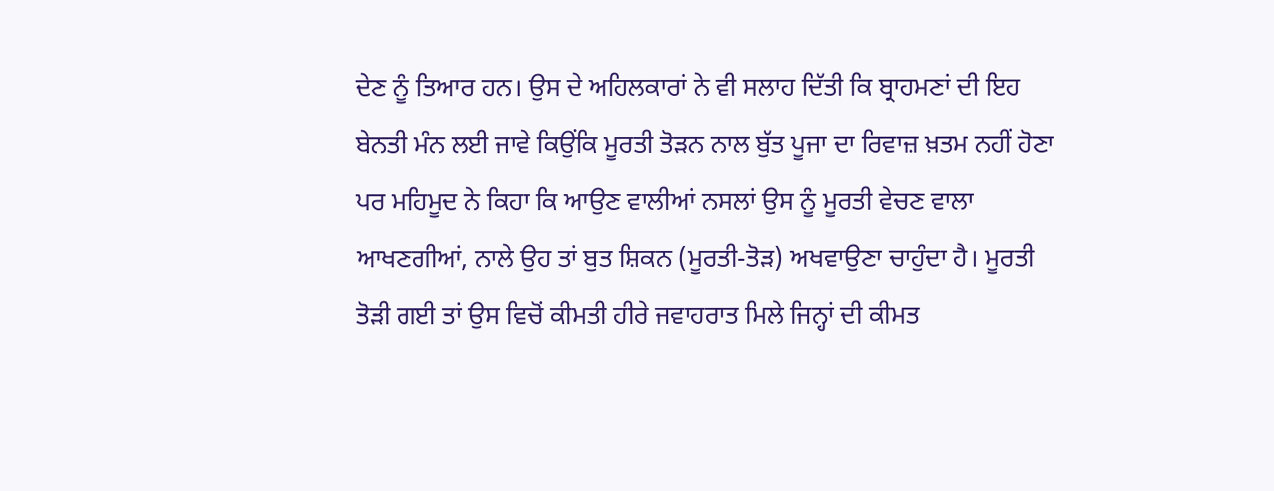ਦੇਣ ਨੂੰ ਤਿਆਰ ਹਨ। ਉਸ ਦੇ ਅਹਿਲਕਾਰਾਂ ਨੇ ਵੀ ਸਲਾਹ ਦਿੱਤੀ ਕਿ ਬ੍ਰਾਹਮਣਾਂ ਦੀ ਇਹ ਬੇਨਤੀ ਮੰਨ ਲਈ ਜਾਵੇ ਕਿਉਂਕਿ ਮੂਰਤੀ ਤੋੜਨ ਨਾਲ ਬੁੱਤ ਪੂਜਾ ਦਾ ਰਿਵਾਜ਼ ਖ਼ਤਮ ਨਹੀਂ ਹੋਣਾ ਪਰ ਮਹਿਮੂਦ ਨੇ ਕਿਹਾ ਕਿ ਆਉਣ ਵਾਲੀਆਂ ਨਸਲਾਂ ਉਸ ਨੂੰ ਮੂਰਤੀ ਵੇਚਣ ਵਾਲਾ ਆਖਣਗੀਆਂ, ਨਾਲੇ ਉਹ ਤਾਂ ਬੁਤ ਸ਼ਿਕਨ (ਮੂਰਤੀ-ਤੋੜ) ਅਖਵਾਉਣਾ ਚਾਹੁੰਦਾ ਹੈ। ਮੂਰਤੀ ਤੋੜੀ ਗਈ ਤਾਂ ਉਸ ਵਿਚੋਂ ਕੀਮਤੀ ਹੀਰੇ ਜਵਾਹਰਾਤ ਮਿਲੇ ਜਿਨ੍ਹਾਂ ਦੀ ਕੀਮਤ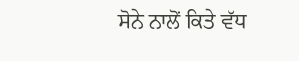ਸੋਨੇ ਨਾਲੋਂ ਕਿਤੇ ਵੱਧ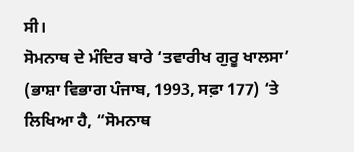ਸੀ।
ਸੋਮਨਾਥ ਦੇ ਮੰਦਿਰ ਬਾਰੇ ‘ਤਵਾਰੀਖ ਗੁਰੂ ਖਾਲਸਾ’ (ਭਾਸ਼ਾ ਵਿਭਾਗ ਪੰਜਾਬ, 1993, ਸਫ਼ਾ 177) ‘ਤੇ ਲਿਖਿਆ ਹੈ, “ਸੋਮਨਾਥ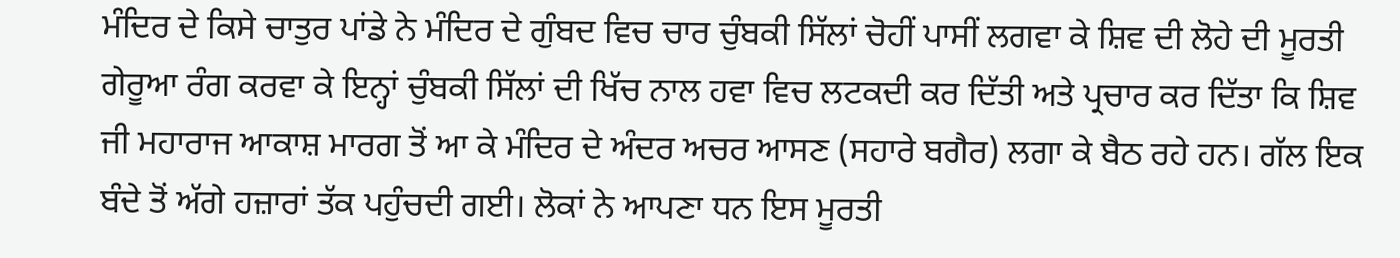ਮੰਦਿਰ ਦੇ ਕਿਸੇ ਚਾਤੁਰ ਪਾਂਡੇ ਨੇ ਮੰਦਿਰ ਦੇ ਗੁੰਬਦ ਵਿਚ ਚਾਰ ਚੁੰਬਕੀ ਸਿੱਲਾਂ ਚੋਹੀਂ ਪਾਸੀਂ ਲਗਵਾ ਕੇ ਸ਼ਿਵ ਦੀ ਲੋਹੇ ਦੀ ਮੂਰਤੀ ਗੇਰੂਆ ਰੰਗ ਕਰਵਾ ਕੇ ਇਨ੍ਹਾਂ ਚੁੰਬਕੀ ਸਿੱਲਾਂ ਦੀ ਖਿੱਚ ਨਾਲ ਹਵਾ ਵਿਚ ਲਟਕਦੀ ਕਰ ਦਿੱਤੀ ਅਤੇ ਪ੍ਰਚਾਰ ਕਰ ਦਿੱਤਾ ਕਿ ਸ਼ਿਵ ਜੀ ਮਹਾਰਾਜ ਆਕਾਸ਼ ਮਾਰਗ ਤੋਂ ਆ ਕੇ ਮੰਦਿਰ ਦੇ ਅੰਦਰ ਅਚਰ ਆਸਣ (ਸਹਾਰੇ ਬਗੈਰ) ਲਗਾ ਕੇ ਬੈਠ ਰਹੇ ਹਨ। ਗੱਲ ਇਕ ਬੰਦੇ ਤੋਂ ਅੱਗੇ ਹਜ਼ਾਰਾਂ ਤੱਕ ਪਹੁੰਚਦੀ ਗਈ। ਲੋਕਾਂ ਨੇ ਆਪਣਾ ਧਨ ਇਸ ਮੂਰਤੀ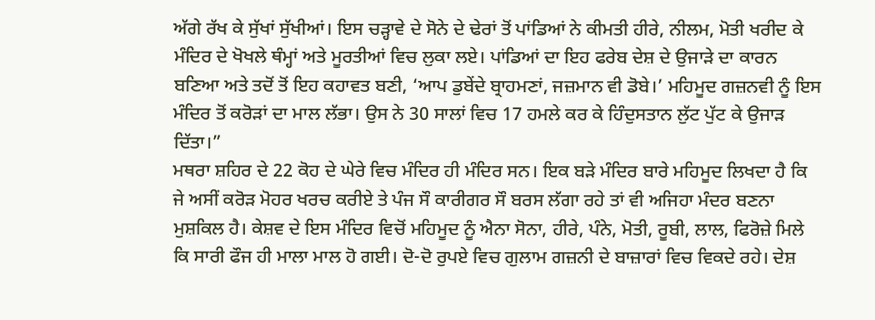ਅੱਗੇ ਰੱਖ ਕੇ ਸੁੱਖਾਂ ਸੁੱਖੀਆਂ। ਇਸ ਚੜ੍ਹਾਵੇ ਦੇ ਸੋਨੇ ਦੇ ਢੇਰਾਂ ਤੋਂ ਪਾਂਡਿਆਂ ਨੇ ਕੀਮਤੀ ਹੀਰੇ, ਨੀਲਮ, ਮੋਤੀ ਖਰੀਦ ਕੇ ਮੰਦਿਰ ਦੇ ਖੋਖਲੇ ਥੰਮ੍ਹਾਂ ਅਤੇ ਮੂਰਤੀਆਂ ਵਿਚ ਲੁਕਾ ਲਏ। ਪਾਂਡਿਆਂ ਦਾ ਇਹ ਫਰੇਬ ਦੇਸ਼ ਦੇ ਉਜਾੜੇ ਦਾ ਕਾਰਨ ਬਣਿਆ ਅਤੇ ਤਦੋਂ ਤੋਂ ਇਹ ਕਹਾਵਤ ਬਣੀ, ‘ਆਪ ਡੁਬੇਂਦੇ ਬ੍ਰਾਹਮਣਾਂ, ਜਜ਼ਮਾਨ ਵੀ ਡੋਬੇ।’ ਮਹਿਮੂਦ ਗਜ਼ਨਵੀ ਨੂੰ ਇਸ ਮੰਦਿਰ ਤੋਂ ਕਰੋੜਾਂ ਦਾ ਮਾਲ ਲੱਭਾ। ਉਸ ਨੇ 30 ਸਾਲਾਂ ਵਿਚ 17 ਹਮਲੇ ਕਰ ਕੇ ਹਿੰਦੁਸਤਾਨ ਲੁੱਟ ਪੁੱਟ ਕੇ ਉਜਾੜ ਦਿੱਤਾ।”
ਮਥਰਾ ਸ਼ਹਿਰ ਦੇ 22 ਕੋਹ ਦੇ ਘੇਰੇ ਵਿਚ ਮੰਦਿਰ ਹੀ ਮੰਦਿਰ ਸਨ। ਇਕ ਬੜੇ ਮੰਦਿਰ ਬਾਰੇ ਮਹਿਮੂਦ ਲਿਖਦਾ ਹੈ ਕਿ ਜੇ ਅਸੀਂ ਕਰੋੜ ਮੋਹਰ ਖਰਚ ਕਰੀਏ ਤੇ ਪੰਜ ਸੌ ਕਾਰੀਗਰ ਸੌ ਬਰਸ ਲੱਗਾ ਰਹੇ ਤਾਂ ਵੀ ਅਜਿਹਾ ਮੰਦਰ ਬਣਨਾ ਮੁਸ਼ਕਿਲ ਹੈ। ਕੇਸ਼ਵ ਦੇ ਇਸ ਮੰਦਿਰ ਵਿਚੋਂ ਮਹਿਮੂਦ ਨੂੰ ਐਨਾ ਸੋਨਾ, ਹੀਰੇ, ਪੰਨੇ, ਮੋਤੀ, ਰੂਬੀ, ਲਾਲ, ਫਿਰੋਜ਼ੇ ਮਿਲੇ ਕਿ ਸਾਰੀ ਫੌਜ ਹੀ ਮਾਲਾ ਮਾਲ ਹੋ ਗਈ। ਦੋ-ਦੋ ਰੁਪਏ ਵਿਚ ਗੁਲਾਮ ਗਜ਼ਨੀ ਦੇ ਬਾਜ਼ਾਰਾਂ ਵਿਚ ਵਿਕਦੇ ਰਹੇ। ਦੇਸ਼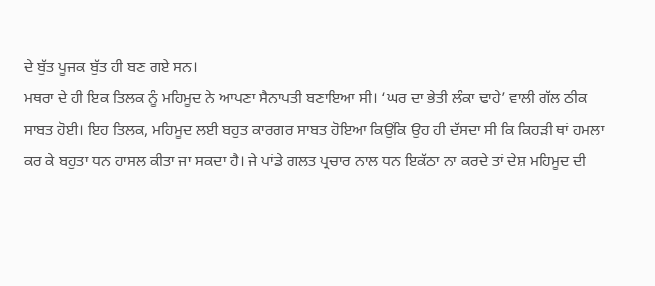ਦੇ ਬੁੱਤ ਪੂਜਕ ਬੁੱਤ ਹੀ ਬਣ ਗਏ ਸਨ।
ਮਥਰਾ ਦੇ ਹੀ ਇਕ ਤਿਲਕ ਨੂੰ ਮਹਿਮੂਦ ਨੇ ਆਪਣਾ ਸੈਨਾਪਤੀ ਬਣਾਇਆ ਸੀ। ‘ਘਰ ਦਾ ਭੇਤੀ ਲੰਕਾ ਢਾਹੇ’ ਵਾਲੀ ਗੱਲ ਠੀਕ ਸਾਬਤ ਹੋਈ। ਇਹ ਤਿਲਕ, ਮਹਿਮੂਦ ਲਈ ਬਹੁਤ ਕਾਰਗਰ ਸਾਬਤ ਹੋਇਆ ਕਿਉਂਕਿ ਉਹ ਹੀ ਦੱਸਦਾ ਸੀ ਕਿ ਕਿਹੜੀ ਥਾਂ ਹਮਲਾ ਕਰ ਕੇ ਬਹੁਤਾ ਧਨ ਹਾਸਲ ਕੀਤਾ ਜਾ ਸਕਦਾ ਹੈ। ਜੇ ਪਾਂਡੇ ਗਲਤ ਪ੍ਰਚਾਰ ਨਾਲ ਧਨ ਇਕੱਠਾ ਨਾ ਕਰਦੇ ਤਾਂ ਦੇਸ਼ ਮਹਿਮੂਦ ਦੀ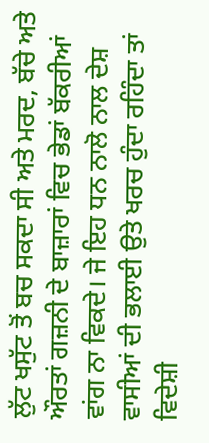ਲੁੱਟ ਖਸੁੱਟ ਤੋਂ ਬਚ ਸਕਦਾ ਸੀ ਅਤੇ ਮਰਦ, ਬੱਚੇ ਅਤੇ ਔਰਤਾਂ ਗਜ਼ਨੀ ਦੇ ਬਾਜ਼ਾਰਾਂ ਵਿਚ ਭੇਡਾਂ ਬੱਕਰੀਆਂ ਵਾਂਗ ਨਾ ਵਿਕਦੇ। ਜੇ ਇਹ ਧਨ ਨਾਲੋ ਨਾਲ ਦੇਸ਼ ਵਾਸੀਆਂ ਦੀ ਭਲਾਈ ਉਤੇ ਖਰਚ ਹੁੰਦਾ ਰਹਿੰਦਾ ਤਾਂ ਵਿਦੇਸ਼ੀ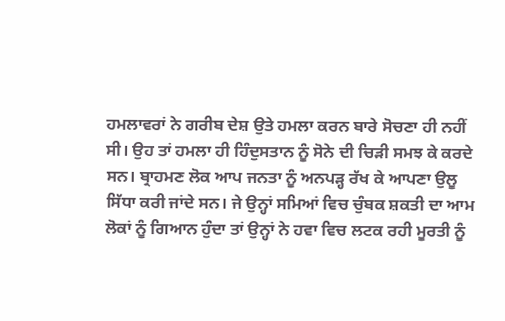ਹਮਲਾਵਰਾਂ ਨੇ ਗਰੀਬ ਦੇਸ਼ ਉਤੇ ਹਮਲਾ ਕਰਨ ਬਾਰੇ ਸੋਚਣਾ ਹੀ ਨਹੀਂ ਸੀ। ਉਹ ਤਾਂ ਹਮਲਾ ਹੀ ਹਿੰਦੁਸਤਾਨ ਨੂੰ ਸੋਨੇ ਦੀ ਚਿੜੀ ਸਮਝ ਕੇ ਕਰਦੇ ਸਨ। ਬ੍ਰਾਹਮਣ ਲੋਕ ਆਪ ਜਨਤਾ ਨੂੰ ਅਨਪੜ੍ਹ ਰੱਖ ਕੇ ਆਪਣਾ ਉਲੂ ਸਿੱਧਾ ਕਰੀ ਜਾਂਦੇ ਸਨ। ਜੇ ਉਨ੍ਹਾਂ ਸਮਿਆਂ ਵਿਚ ਚੁੰਬਕ ਸ਼ਕਤੀ ਦਾ ਆਮ ਲੋਕਾਂ ਨੂੰ ਗਿਆਨ ਹੁੰਦਾ ਤਾਂ ਉਨ੍ਹਾਂ ਨੇ ਹਵਾ ਵਿਚ ਲਟਕ ਰਹੀ ਮੂਰਤੀ ਨੂੰ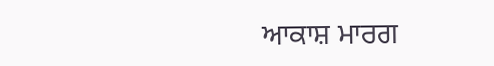ਆਕਾਸ਼ ਮਾਰਗ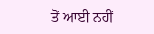ਤੋਂ ਆਈ ਨਹੀਂ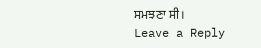ਸਮਝਣਾ ਸੀ।
Leave a Reply